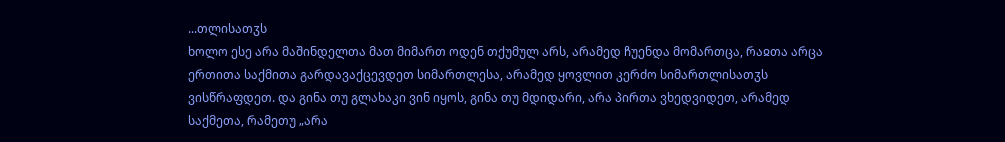...თლისათჳს
ხოლო ესე არა მაშინდელთა მათ მიმართ ოდენ თქუმულ არს, არამედ ჩუენდა მომართცა, რაჲთა არცა ერთითა საქმითა გარდავაქცევდეთ სიმართლესა, არამედ ყოვლით კერძო სიმართლისათჳს ვისწრაფდეთ. და გინა თუ გლახაკი ვინ იყოს, გინა თუ მდიდარი, არა პირთა ვხედვიდეთ, არამედ საქმეთა, რამეთუ „არა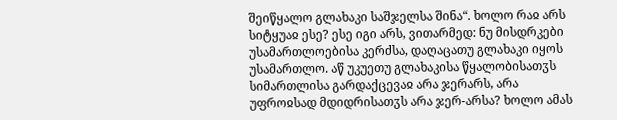შეიწყალო გლახაკი საშჯელსა შინა“. ხოლო რაჲ არს სიტყუაჲ ესე? ესე იგი არს, ვითარმედ: ნუ მისდრკები უსამართლოებისა კერძსა, დაღაცათუ გლახაკი იყოს უსამართლო. აწ უკუეთუ გლახაკისა წყალობისათჳს სიმართლისა გარდაქცევაჲ არა ჯერარს, არა უფროჲსად მდიდრისათჳს არა ჯერ-არსა? ხოლო ამას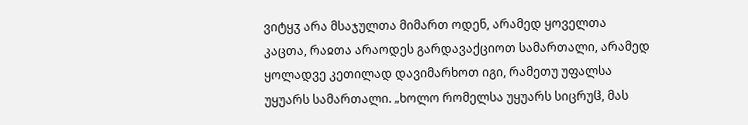ვიტყჳ არა მსაჯულთა მიმართ ოდენ, არამედ ყოველთა კაცთა, რაჲთა არაოდეს გარდავაქციოთ სამართალი, არამედ ყოლადვე კეთილად დავიმარხოთ იგი, რამეთუ უფალსა უყუარს სამართალი. „ხოლო რომელსა უყუარს სიცრუჱ, მას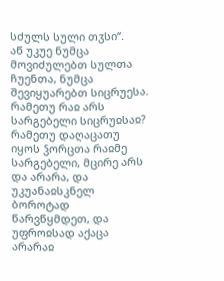სძულს სული თჳსი“.
აწ უკუე ნუმცა მოვიძულებთ სულთა ჩუენთა, ნუმცა შევიყუარებთ სიცრუესა. რამეთუ რაჲ არს სარგებელი სიცრუჲსაჲ? რამეთუ დაღაცათუ იყოს ჴორცთა რაჲმე სარგებელი, მცირე არს და არარა, და უკუანაჲსკნელ ბოროტად წარვწყმდეთ, და უფროჲსად აქაცა არარაჲ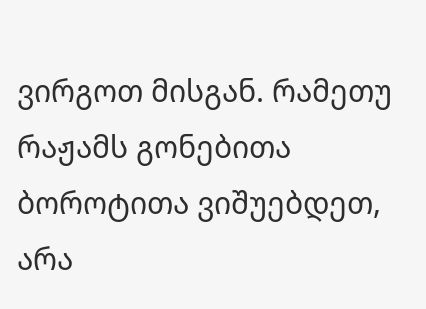ვირგოთ მისგან. რამეთუ რაჟამს გონებითა ბოროტითა ვიშუებდეთ, არა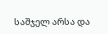საშჯელ არსა და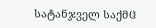სატანჯველ საქმჱ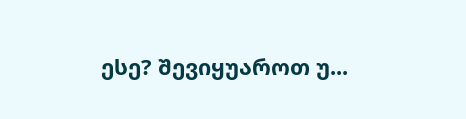ესე? შევიყუაროთ უ...